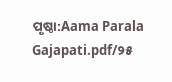ପୃଷ୍ଠା:Aama Parala Gajapati.pdf/୨୫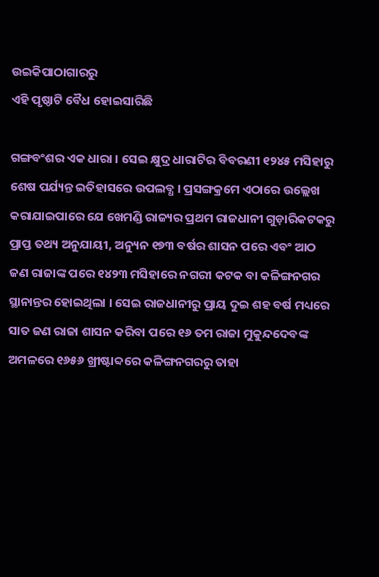ଉଇକିପାଠାଗାର‌ରୁ
ଏହି ପୃଷ୍ଠାଟି ବୈଧ ହୋଇସାରିଛି

ଗଙ୍ଗବଂଶର ଏକ ଧାରା । ସେଇ କ୍ଷୁଦ୍ର ଧାରାଟିର ବିବରଣୀ ୧୨୪୫ ମସିହାରୁ ଶେଷ ପର୍ଯ୍ୟନ୍ତ ଇତିହାସରେ ଉପଲବ୍ଧ । ପ୍ରସଙ୍ଗକ୍ରମେ ଏଠାରେ ଉଲ୍ଲେଖ କରାଯାଇପାରେ ଯେ ଖେମଣ୍ଡି ରାଜ୍ୟର ପ୍ରଥମ ରାଜଧାନୀ ଗୁଡ଼ାରିକଟକରୁ ପ୍ରାପ୍ତ ତଥ୍ୟ ଅନୁଯାୟୀ, ଅନ୍ୟୁନ ୧୭୩ ବର୍ଷର ଶାସନ ପରେ ଏବଂ ଆଠ ଜଣ ରାଜାଙ୍କ ପରେ ୧୪୨୩ ମସିହାରେ ନଗରୀ କଟକ ବା କଳିଙ୍ଗନଗର ସ୍ଥାନାନ୍ତର ହୋଇଥିଲା । ସେଇ ରାଜଧାନୀରୁ ପ୍ରାୟ ଦୁଇ ଶହ ବର୍ଷ ମଧ୍ୟରେ ସାତ ଜଣ ରାଜା ଶାସନ କରିବା ପରେ ୧୬ ତମ ରାଜା ମୁକୁନ୍ଦଦେବଙ୍କ ଅମଳରେ ୧୬୫୬ ଖ୍ରୀଷ୍ଟାବ୍ଦରେ କଳିଙ୍ଗନଗରରୁ ତାହା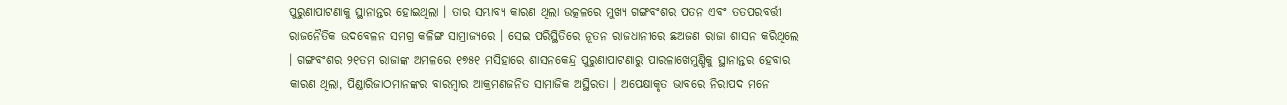ପୁରୁଣାପାଟଣାକୁ ସ୍ଥାନାନ୍ତର ହୋଇଥିଲା । ତାର ସମ୍ଭାବ୍ୟ କାରଣ ଥିଲା ଉତ୍କଳରେ ମୁଖ୍ୟ ଗଙ୍ଗବଂଶର ପତନ ଏବଂ ତତପରବର୍ତ୍ତୀ ରାଜନୈତିକ ଉଦବେଳନ ସମଗ୍ର କଳିଙ୍ଗ ସାମ୍ରାଜ୍ୟରେ । ସେଇ ପରିସ୍ଥିତିରେ ନୂତନ ରାଜଧାନୀରେ ଛଅଜଣ ରାଜା ଶାସନ କରିଥିଲେ । ଗଙ୍ଗବଂଶର ୨୧ତମ ରାଜାଙ୍କ ଅମଳରେ ୧୭୫୧ ମସିହାରେ ଶାସନକେନ୍ଦ୍ର ପୁରୁଣାପାଟଣାରୁ ପାରଳାଖେମୁଣ୍ଡିକୁ ସ୍ଥାନାନ୍ତର ହେବାର କାରଣ ଥିଲା, ପିଣ୍ଡାରିଜାଠମାନଙ୍କର ବାରମ୍ବାର ଆକ୍ରମଣଜନିତ ସାମାଜିକ ଅସ୍ଥିରତା । ଅପେକ୍ଷାକୃତ ଭାବରେ ନିରାପଦ ମନେ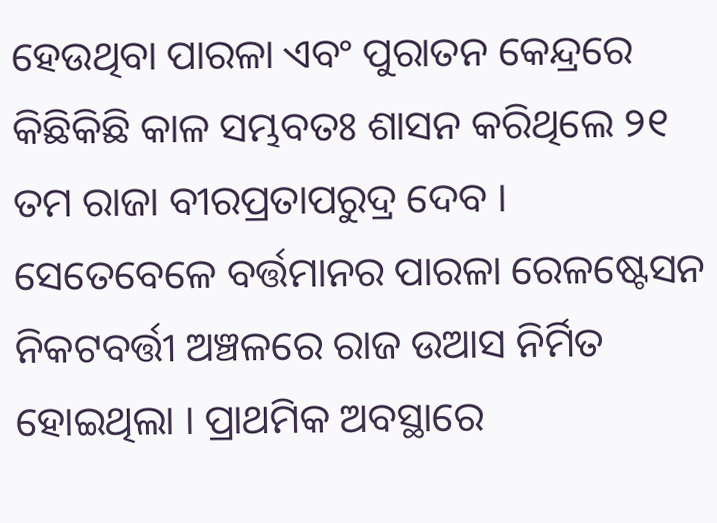ହେଉଥିବା ପାରଳା ଏବଂ ପୁରାତନ କେନ୍ଦ୍ରରେ କିଛିକିଛି କାଳ ସମ୍ଭବତଃ ଶାସନ କରିଥିଲେ ୨୧ ତମ ରାଜା ବୀରପ୍ରତାପରୁଦ୍ର ଦେବ । ସେତେବେଳେ ବର୍ତ୍ତମାନର ପାରଳା ରେଳଷ୍ଟେସନ ନିକଟବର୍ତ୍ତୀ ଅଞ୍ଚଳରେ ରାଜ ଉଆସ ନିର୍ମିତ ହୋଇଥିଲା । ପ୍ରାଥମିକ ଅବସ୍ଥାରେ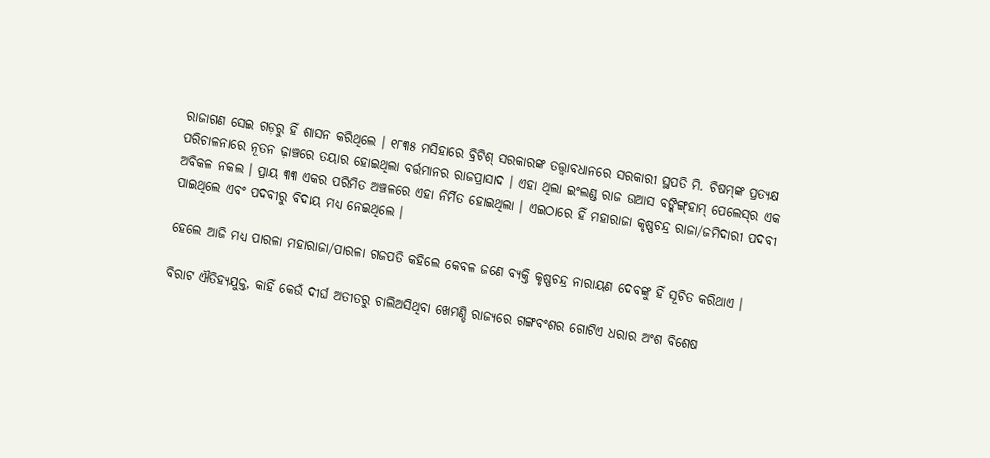ରାଜାଗଣ ସେଇ ଗଡ଼ରୁ ହିଁ ଶାସନ କରିଥିଲେ । ୧୮୩୫ ମସିହାରେ ବ୍ରିଟିଶ୍ ସରକାରଙ୍କ ତତ୍ତ୍ବାବଧାନରେ ସରକାରୀ ସ୍ଥପତି ମି. ଚିଷମ୍‌ଙ୍କ ପ୍ରତ୍ୟକ୍ଷ ପରିଚାଳନାରେ ନୂତନ ଢ଼ାଞ୍ଚରେ ତୟାର ହୋଇଥିଲା ବର୍ତ୍ତମାନର ରାଜପ୍ରାସାଦ । ଏହା ଥିଲା ଇଂଲଣ୍ଡ ରାଜ ଉଆସ ବଙ୍କିଙ୍ଗ୍‌ହାମ୍ ପେଲେସ୍‌ର ଏକ ଅବିକଳ ନକଲ । ପ୍ରାୟ ୩୩ ଏକର ପରିମିତ ଅଞ୍ଚଳରେ ଏହା ନିର୍ମିତ ହୋଇଥିଲା । ଏଇଠାରେ ହିଁ ମହାରାଜା କୃଷ୍ଣଚନ୍ଦ୍ର ରାଜା/ଜମିଦାରୀ ପଦବୀ ପାଇଥିଲେ ଏବଂ ପଦବୀରୁ ବିଦାୟ ମଧ୍ୟ ନେଇଥିଲେ ।

ହେଲେ ଆଜି ମଧ୍ୟ ପାରଳା ମହାରାଜା/ପାରଳା ଗଜପତି କହିଲେ କେବଳ ଜଣେ ବ୍ୟକ୍ତି କୃଷ୍ଣଚନ୍ଦ୍ର ନାରାୟଣ ଦେବଙ୍କୁ ହିଁ ସୂଚିତ କରିଥାଏ ।

ବିରାଟ ଐତିହ୍ୟଯୁକ୍ତ, କାହିଁ କେଉଁ ଦୀର୍ଘ ଅତୀତରୁ ଚାଲିଅସିଥିବା ଖେମଣ୍ଡି ରାଜ୍ୟରେ ଗଙ୍ଗବଂଶର ଗୋଟିଏ ଧରାର ଅଂଶ ବିଶେଷ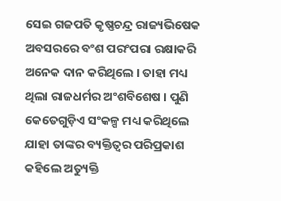ସେଇ ଗଜପତି କୃଷ୍ଣଚନ୍ଦ୍ର ରାଜ୍ୟଭିଷେକ ଅବସରରେ ବଂଶ ପରଂପରା ରକ୍ଷାକରି ଅନେକ ଦାନ କରିଥିଲେ । ତାହା ମଧ୍ୟ ଥିଲା ରାଜଧର୍ମର ଅଂଶବିଶେଷ । ପୁଣି କେତେଗୁଡ଼ିଏ ସଂକଳ୍ପ ମଧ୍ୟ କରିଥିଲେ ଯାହା ତାଙ୍କର ବ୍ୟକ୍ତିତ୍ୱର ପରିପ୍ରକାଶ କହିଲେ ଅତ୍ୟୁକ୍ତି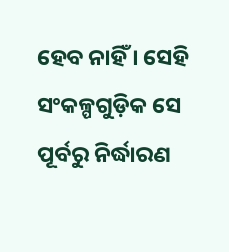ହେବ ନାହିଁ । ସେହି ସଂକଳ୍ପଗୁଡ଼ିକ ସେ ପୂର୍ବରୁ ନିର୍ଦ୍ଧାରଣ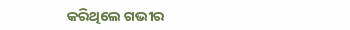କରିଥିଲେ ଗଭୀର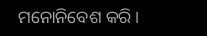ମନୋନିବେଶ କରି ।